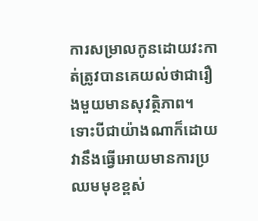ការសម្រាលកូនដោយវះកាត់ត្រូវបានគេយល់ថាជារឿងមួយមានសុវត្ថិភាព។ ទោះបីជាយ៉ាងណាក៏ដោយ វានឹងធ្វើអោយមានការប្រឈមមុខខ្ពស់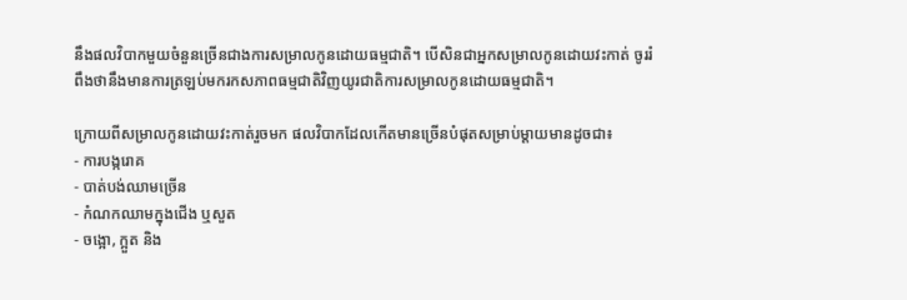នឹងផលវិបាកមួយចំនួនច្រើនជាងការសម្រាលកូនដោយធម្មជាតិ។ បើសិនជាអ្នកសម្រាលកូនដោយវះកាត់ ចូររំពឹងថានឹងមានការត្រឡប់មករកសភាពធម្មជាតិវិញយូរជាតិការសម្រាលកូនដោយធម្មជាតិ។

ក្រោយពីសម្រាលកូនដោយវះកាត់រួចមក ផលវិបាកដែលកើតមានច្រើនបំផុតសម្រាប់ម្តាយមានដូចជា៖
- ការបង្ករោគ
- បាត់បង់ឈាមច្រើន
- កំណកឈាមក្នុងជើង ឬសួត
- ចង្អោ, ក្អួត និង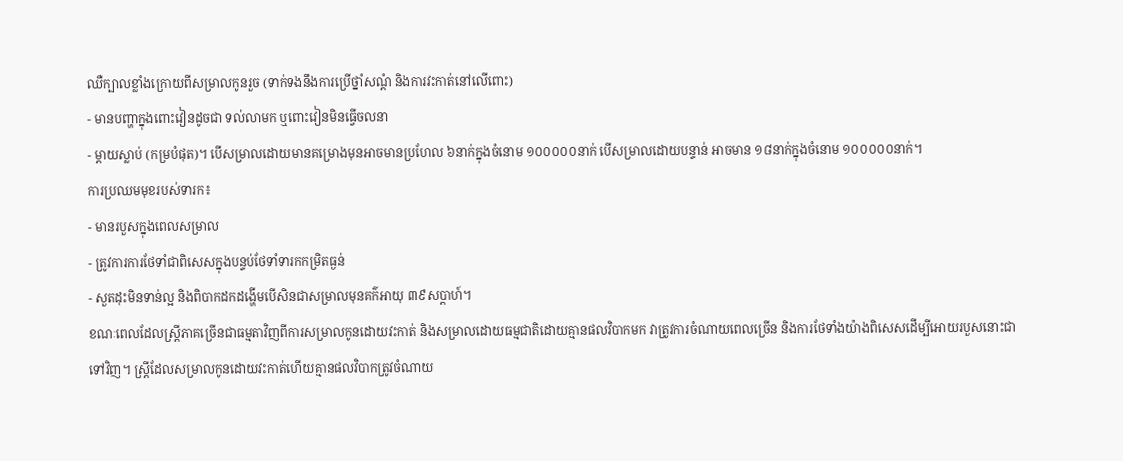ឈឺក្បាលខ្លាំងក្រោយពីសម្រាលកូនរួច (ទាក់ទងនឹងការប្រើថ្នាំសណ្តំ និងការវះកាត់នៅលើពោះ)
- មានបញ្ហាក្នុងពោះវៀនដូចជា ទល់លាមក ឬពោះវៀនមិនធ្វើចលនា
- ម្តាយស្លាប់ (កម្របំផុត)។ បើសម្រាលដោយមានគម្រោងមុនអាចមានប្រហែល ៦នាក់ក្នុងចំនោម ១០០០០០នាក់ បើសម្រាលដោយបន្ទាន់ អាចមាន ១៨នាក់ក្នុងចំនោម ១០០០០០នាក់។
ការប្រឈមមុខរបស់ទារក៖
- មានរបួសក្នុងពេលសម្រាល
- ត្រូវការការថែទាំជាពិសេសក្នុងបន្ទប់ថែទាំទារកកម្រិតធ្ងន់
- សួតដុះមិនទាន់ល្អ និងពិបាកដកដង្ហើមបើសិនជាសម្រាលមុនគក៌អាយុ ៣៩សប្តាហ៍។
ខណៈពេលដែលស្ត្រីភាគច្រើនជាធម្មតាវិញពីការសម្រាលកូនដោយវះកាត់ និងសម្រាលដោយធម្មជាតិដោយគ្មានផលវិបាកមក វាត្រូវការចំណាយពេលច្រើន និងការថែទាំងយ៉ាងពិសេសដើម្បីអោយរបួសនោះជាទៅវិញ។ ស្ត្រីដែលសម្រាលកូនដោយវះកាត់ហើយគ្មានផលវិបាកត្រូវចំណាយ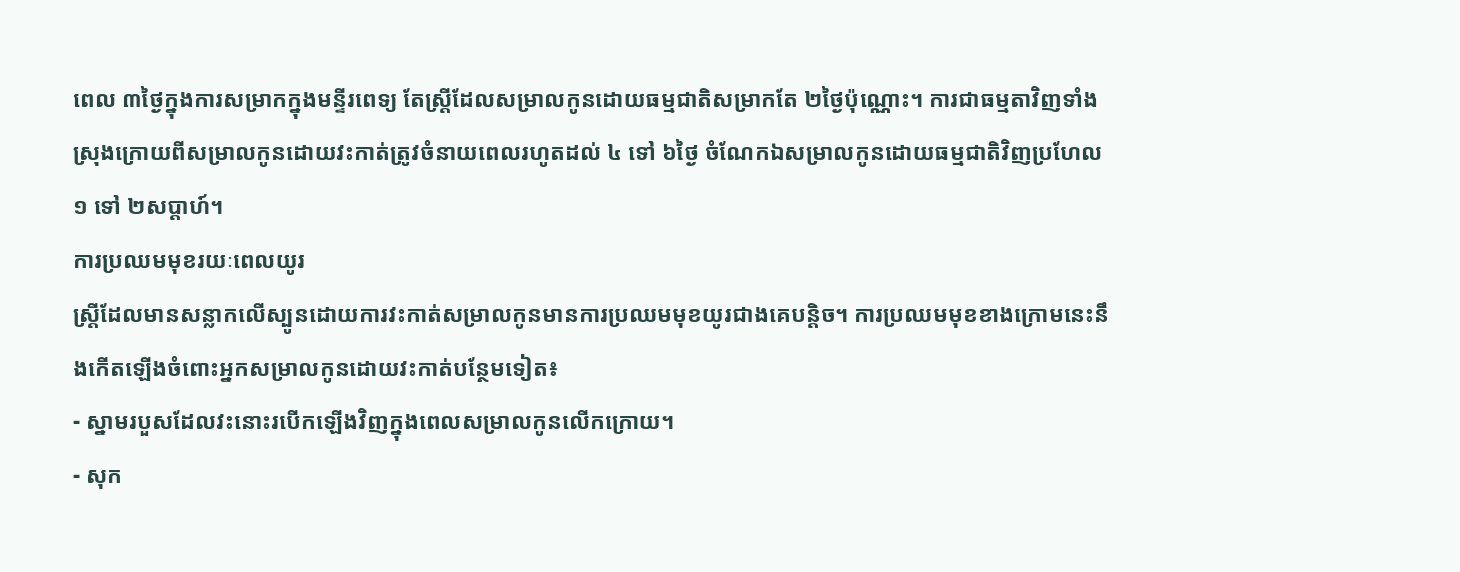ពេល ៣ថ្ងៃក្នុងការសម្រាកក្នុងមន្ទីរពេទ្យ តែស្ត្រីដែលសម្រាលកូនដោយធម្មជាតិសម្រាកតែ ២ថ្ងៃប៉ុណ្ណោះ។ ការជាធម្មតាវិញទាំងស្រុងក្រោយពីសម្រាលកូនដោយវះកាត់ត្រូវចំនាយពេលរហូតដល់ ៤ ទៅ ៦ថ្ងៃ ចំណែកឯសម្រាលកូនដោយធម្មជាតិវិញប្រហែល ១ ទៅ ២សប្តាហ៍។
ការប្រឈមមុខរយៈពេលយូរ
ស្ត្រីដែលមានសន្លាកលើស្បូនដោយការវះកាត់សម្រាលកូនមានការប្រឈមមុខយូរជាងគេបន្តិច។ ការប្រឈមមុខខាងក្រោមនេះនឹងកើតឡើងចំពោះអ្នកសម្រាលកូនដោយវះកាត់បន្ថែមទៀត៖
- ស្នាមរបួសដែលវះនោះរបើកឡើងវិញក្នុងពេលសម្រាលកូនលើកក្រោយ។
- សុក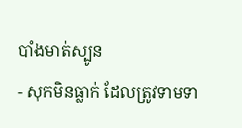បាំងមាត់ស្បូន
- សុកមិនធ្លាក់ ដែលត្រូវទាមទា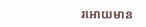រអោយមាន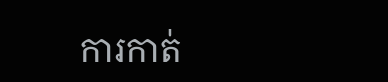ការកាត់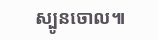ស្បូនចោល៕